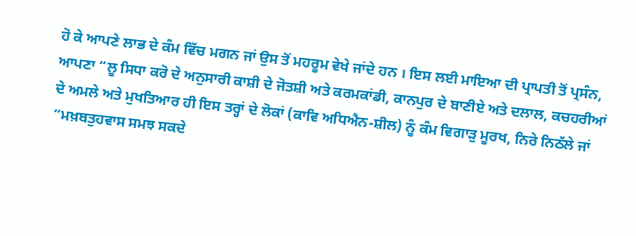ਹੋ ਕੇ ਆਪਣੇ ਲਾਭ ਦੇ ਕੰਮ ਵਿੱਚ ਮਗਨ ਜਾਂ ਉਸ ਤੋਂ ਮਹਰੂਮ ਵੇਖੇ ਜਾਂਦੇ ਹਨ । ਇਸ ਲਈ ਮਾਇਆ ਦੀ ਪ੍ਰਾਪਤੀ ਤੋਂ ਪ੍ਰਸੰਨ, ਆਪਣਾ “ਲੂ ਸਿਧਾ ਕਰੋ ਦੇ ਅਨੁਸਾਰੀ ਕਾਸ਼ੀ ਦੇ ਜੋਤਸ਼ੀ ਅਤੇ ਕਰਮਕਾਂਡੀ, ਕਾਨਪੁਰ ਦੇ ਬਾਣੀਏ ਅਤੇ ਦਲਾਲ, ਕਚਹਰੀਆਂ ਦੇ ਅਮਲੇ ਅਤੇ ਮੁਖਤਿਆਰ ਹੀ ਇਸ ਤਰ੍ਹਾਂ ਦੇ ਲੋਕਾਂ (ਕਾਵਿ ਅਧਿਐਨ-ਸ਼ੀਲ) ਨੂੰ ਕੰਮ ਵਿਗਾੜੁ ਮੂਰਖ, ਨਿਰੇ ਨਿਠੱਲੇ ਜਾਂ “ਮਖ਼ਬਤੁਹਵਾਸ ਸਮਝ ਸਕਦੇ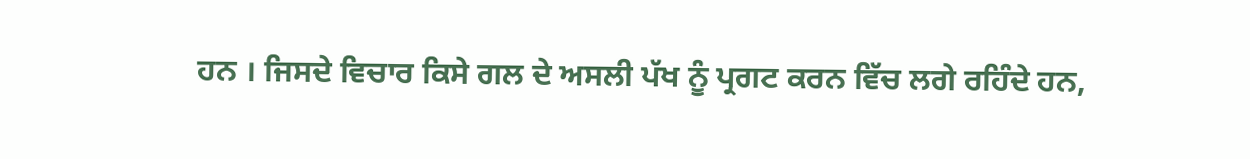ਹਨ । ਜਿਸਦੇ ਵਿਚਾਰ ਕਿਸੇ ਗਲ ਦੇ ਅਸਲੀ ਪੱਖ ਨੂੰ ਪ੍ਰਗਟ ਕਰਨ ਵਿੱਚ ਲਗੇ ਰਹਿੰਦੇ ਹਨ,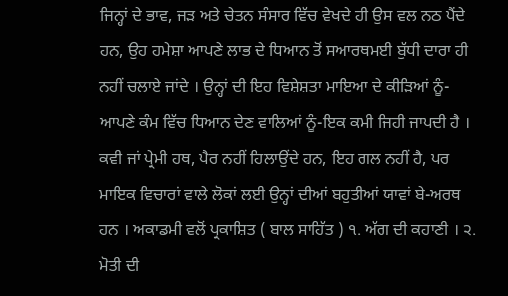ਜਿਨ੍ਹਾਂ ਦੇ ਭਾਵ, ਜੜ ਅਤੇ ਚੇਤਨ ਸੰਸਾਰ ਵਿੱਚ ਵੇਖਦੇ ਹੀ ਉਸ ਵਲ ਨਠ ਪੈਂਦੇ ਹਨ, ਉਹ ਹਮੇਸ਼ਾ ਆਪਣੇ ਲਾਭ ਦੇ ਧਿਆਨ ਤੋਂ ਸਆਰਥਮਈ ਬੁੱਧੀ ਦਾਰਾ ਹੀ ਨਹੀਂ ਚਲਾਏ ਜਾਂਦੇ । ਉਨ੍ਹਾਂ ਦੀ ਇਹ ਵਿਸ਼ੇਸ਼ਤਾ ਮਾਇਆ ਦੇ ਕੀੜਿਆਂ ਨੂੰ-ਆਪਣੇ ਕੰਮ ਵਿੱਚ ਧਿਆਨ ਦੇਣ ਵਾਲਿਆਂ ਨੂੰ-ਇਕ ਕਮੀ ਜਿਹੀ ਜਾਪਦੀ ਹੈ । ਕਵੀ ਜਾਂ ਪ੍ਰੇਮੀ ਹਥ, ਪੈਰ ਨਹੀਂ ਹਿਲਾਉਂਦੇ ਹਨ, ਇਹ ਗਲ ਨਹੀਂ ਹੈ, ਪਰ ਮਾਇਕ ਵਿਚਾਰਾਂ ਵਾਲੇ ਲੋਕਾਂ ਲਈ ਉਨ੍ਹਾਂ ਦੀਆਂ ਬਹੁਤੀਆਂ ਯਾਵਾਂ ਬੇ-ਅਰਥ ਹਨ । ਅਕਾਡਮੀ ਵਲੋਂ ਪ੍ਰਕਾਸ਼ਿਤ ( ਬਾਲ ਸਾਹਿੱਤ ) ੧. ਅੱਗ ਦੀ ਕਹਾਣੀ । ੨. ਮੋਤੀ ਦੀ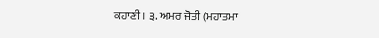ਕਹਾਣੀ । ੩. ਅਮਰ ਜੋਤੀ (ਮਹਾਤਮਾ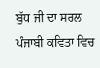ਬੁੱਧ ਜੀ ਦਾ ਸਰਲ ਪੰਜਾਬੀ ਕਵਿਤਾ ਵਿਚ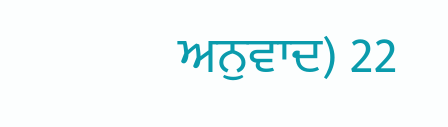ਅਨੁਵਾਦ) 22